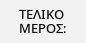ΤΕΛΙΚΟ ΜΕΡΟΣ: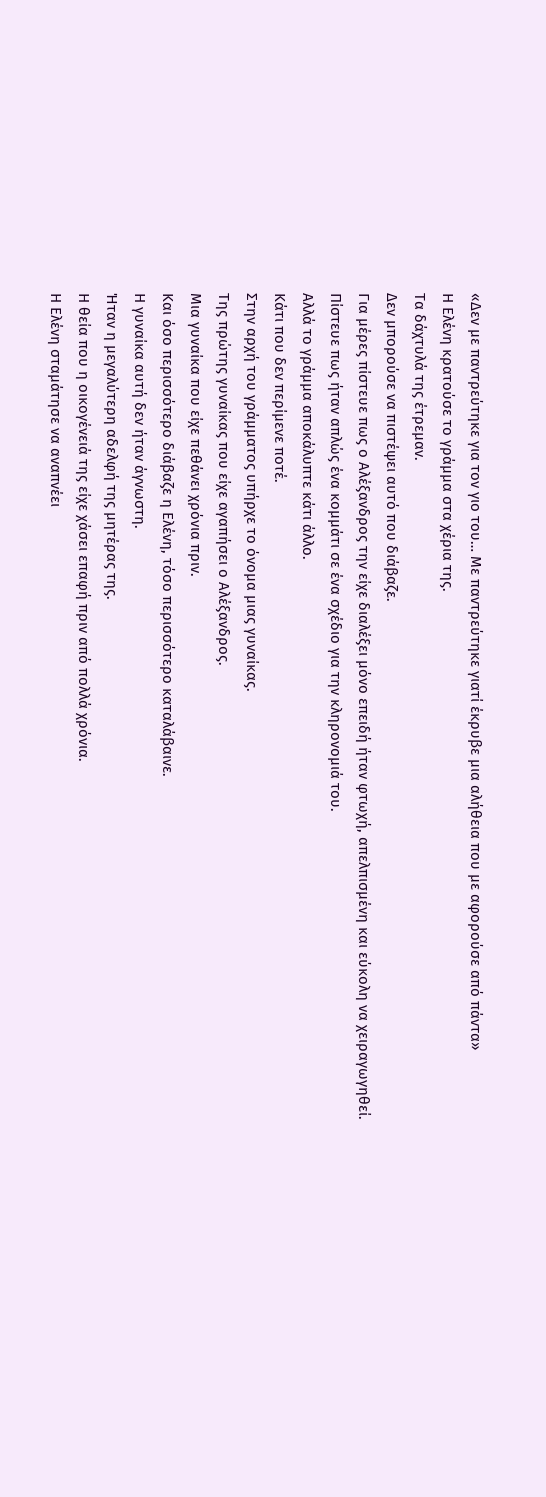«Δεν με παντρεύτηκε για τον γιο του… Με παντρεύτηκε γιατί έκρυβε μια αλήθεια που με αφορούσε από πάντα»
Η Ελένη κρατούσε το γράμμα στα χέρια της.
Τα δάχτυλά της έτρεμαν.
Δεν μπορούσε να πιστέψει αυτό που διάβαζε.
Για μέρες πίστευε πως ο Αλέξανδρος την είχε διαλέξει μόνο επειδή ήταν φτωχή, απελπισμένη και εύκολη να χειραγωγηθεί.
Πίστευε πως ήταν απλώς ένα κομμάτι σε ένα σχέδιο για την κληρονομιά του.
Αλλά το γράμμα αποκάλυπτε κάτι άλλο.
Κάτι που δεν περίμενε ποτέ.
Στην αρχή του γράμματος υπήρχε το όνομα μιας γυναίκας.
Της πρώτης γυναίκας που είχε αγαπήσει ο Αλέξανδρος.
Μια γυναίκα που είχε πεθάνει χρόνια πριν.
Και όσο περισσότερο διάβαζε η Ελένη, τόσο περισσότερο καταλάβαινε.
Η γυναίκα αυτή δεν ήταν άγνωστη.
Ήταν η μεγαλύτερη αδελφή της μητέρας της.
Η θεία που η οικογένειά της είχε χάσει επαφή πριν από πολλά χρόνια.
Η Ελένη σταμάτησε να αναπνέει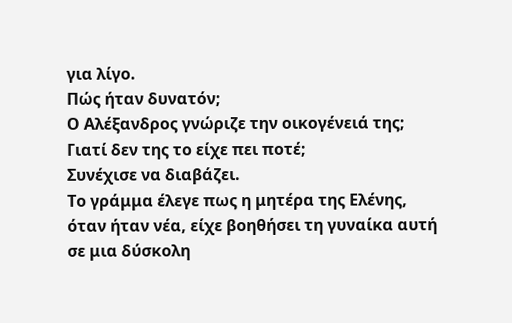για λίγο.
Πώς ήταν δυνατόν;
Ο Αλέξανδρος γνώριζε την οικογένειά της;
Γιατί δεν της το είχε πει ποτέ;
Συνέχισε να διαβάζει.
Το γράμμα έλεγε πως η μητέρα της Ελένης, όταν ήταν νέα, είχε βοηθήσει τη γυναίκα αυτή σε μια δύσκολη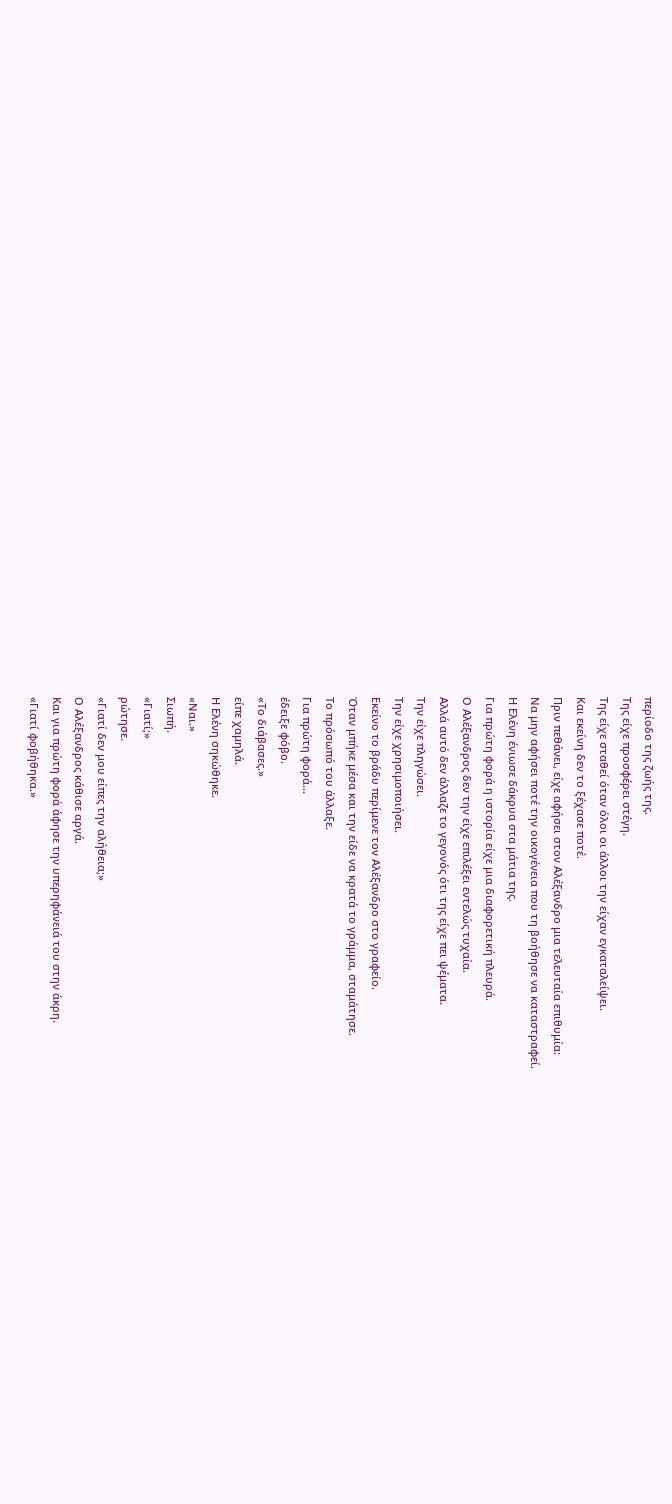περίοδο της ζωής της.
Της είχε προσφέρει στέγη.
Της είχε σταθεί όταν όλοι οι άλλοι την είχαν εγκαταλείψει.
Και εκείνη δεν το ξέχασε ποτέ.
Πριν πεθάνει, είχε αφήσει στον Αλέξανδρο μια τελευταία επιθυμία:
Να μην αφήσει ποτέ την οικογένεια που τη βοήθησε να καταστραφεί.
Η Ελένη ένιωσε δάκρυα στα μάτια της.
Για πρώτη φορά η ιστορία είχε μια διαφορετική πλευρά.
Ο Αλέξανδρος δεν την είχε επιλέξει εντελώς τυχαία.
Αλλά αυτό δεν άλλαζε το γεγονός ότι της είχε πει ψέματα.
Την είχε πληγώσει.
Την είχε χρησιμοποιήσει.
Εκείνο το βράδυ περίμενε τον Αλέξανδρο στο γραφείο.
Όταν μπήκε μέσα και την είδε να κρατά το γράμμα, σταμάτησε.
Το πρόσωπό του άλλαξε.
Για πρώτη φορά…
έδειξε φόβο.
«Το διάβασες.»
είπε χαμηλά.
Η Ελένη σηκώθηκε.
«Ναι.»
Σιωπή.
«Γιατί;»
ρώτησε.
«Γιατί δεν μου είπες την αλήθεια;»
Ο Αλέξανδρος κάθισε αργά.
Και για πρώτη φορά άφησε την υπερηφάνειά του στην άκρη.
«Γιατί φοβήθηκα.»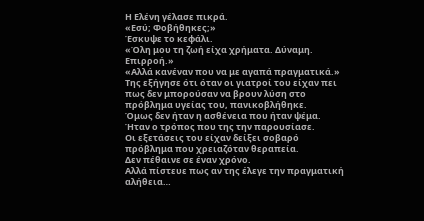Η Ελένη γέλασε πικρά.
«Εσύ; Φοβήθηκες;»
Έσκυψε το κεφάλι.
«Όλη μου τη ζωή είχα χρήματα. Δύναμη. Επιρροή.»
«Αλλά κανέναν που να με αγαπά πραγματικά.»
Της εξήγησε ότι όταν οι γιατροί του είχαν πει πως δεν μπορούσαν να βρουν λύση στο πρόβλημα υγείας του, πανικοβλήθηκε.
Όμως δεν ήταν η ασθένεια που ήταν ψέμα.
Ήταν ο τρόπος που της την παρουσίασε.
Οι εξετάσεις του είχαν δείξει σοβαρό πρόβλημα που χρειαζόταν θεραπεία.
Δεν πέθαινε σε έναν χρόνο.
Αλλά πίστευε πως αν της έλεγε την πραγματική αλήθεια…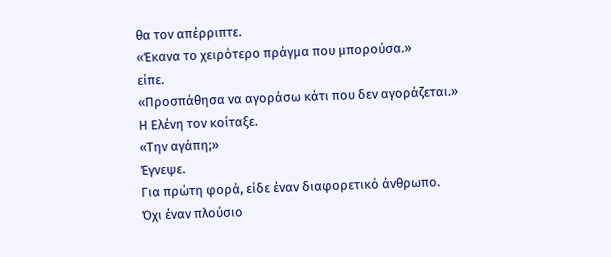θα τον απέρριπτε.
«Έκανα το χειρότερο πράγμα που μπορούσα.»
είπε.
«Προσπάθησα να αγοράσω κάτι που δεν αγοράζεται.»
Η Ελένη τον κοίταξε.
«Την αγάπη;»
Έγνεψε.
Για πρώτη φορά, είδε έναν διαφορετικό άνθρωπο.
Όχι έναν πλούσιο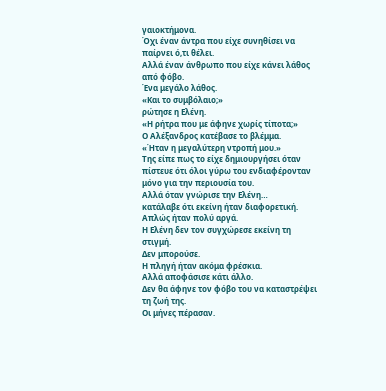γαιοκτήμονα.
Όχι έναν άντρα που είχε συνηθίσει να παίρνει ό,τι θέλει.
Αλλά έναν άνθρωπο που είχε κάνει λάθος από φόβο.
Ένα μεγάλο λάθος.
«Και το συμβόλαιο;»
ρώτησε η Ελένη.
«Η ρήτρα που με άφηνε χωρίς τίποτα;»
Ο Αλέξανδρος κατέβασε το βλέμμα.
«Ήταν η μεγαλύτερη ντροπή μου.»
Της είπε πως το είχε δημιουργήσει όταν πίστευε ότι όλοι γύρω του ενδιαφέρονταν μόνο για την περιουσία του.
Αλλά όταν γνώρισε την Ελένη…
κατάλαβε ότι εκείνη ήταν διαφορετική.
Απλώς ήταν πολύ αργά.
Η Ελένη δεν τον συγχώρεσε εκείνη τη στιγμή.
Δεν μπορούσε.
Η πληγή ήταν ακόμα φρέσκια.
Αλλά αποφάσισε κάτι άλλο.
Δεν θα άφηνε τον φόβο του να καταστρέψει τη ζωή της.
Οι μήνες πέρασαν.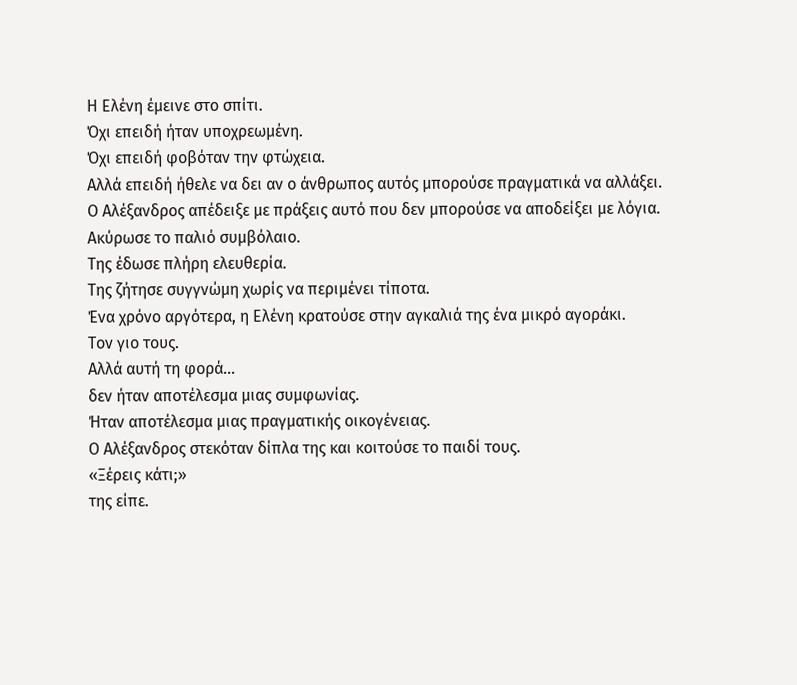Η Ελένη έμεινε στο σπίτι.
Όχι επειδή ήταν υποχρεωμένη.
Όχι επειδή φοβόταν την φτώχεια.
Αλλά επειδή ήθελε να δει αν ο άνθρωπος αυτός μπορούσε πραγματικά να αλλάξει.
Ο Αλέξανδρος απέδειξε με πράξεις αυτό που δεν μπορούσε να αποδείξει με λόγια.
Ακύρωσε το παλιό συμβόλαιο.
Της έδωσε πλήρη ελευθερία.
Της ζήτησε συγγνώμη χωρίς να περιμένει τίποτα.
Ένα χρόνο αργότερα, η Ελένη κρατούσε στην αγκαλιά της ένα μικρό αγοράκι.
Τον γιο τους.
Αλλά αυτή τη φορά…
δεν ήταν αποτέλεσμα μιας συμφωνίας.
Ήταν αποτέλεσμα μιας πραγματικής οικογένειας.
Ο Αλέξανδρος στεκόταν δίπλα της και κοιτούσε το παιδί τους.
«Ξέρεις κάτι;»
της είπε.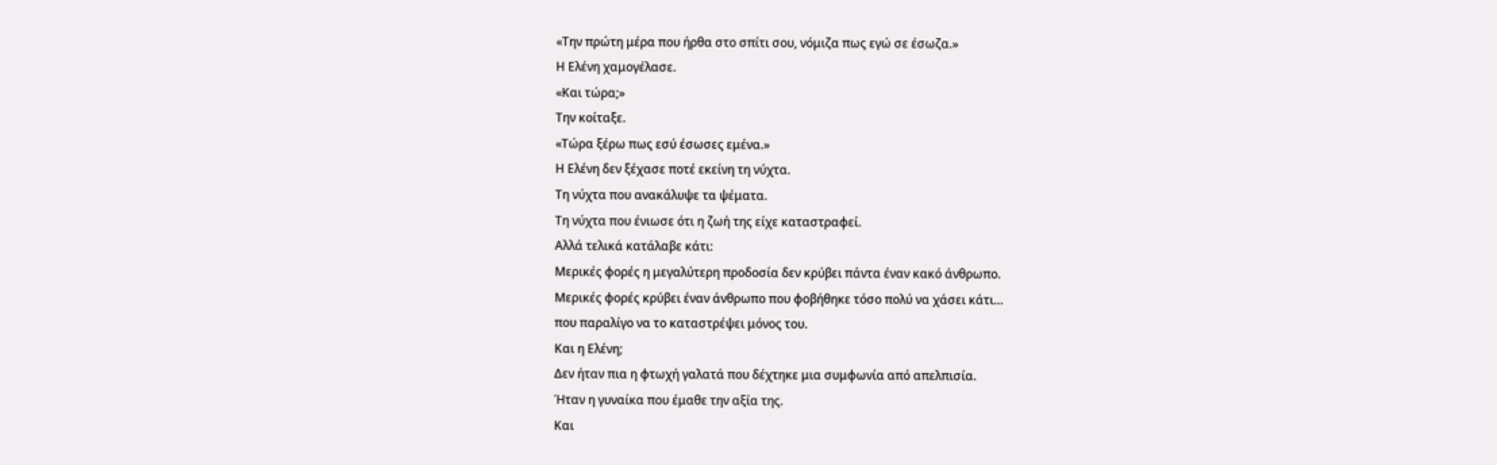«Την πρώτη μέρα που ήρθα στο σπίτι σου, νόμιζα πως εγώ σε έσωζα.»
Η Ελένη χαμογέλασε.
«Και τώρα;»
Την κοίταξε.
«Τώρα ξέρω πως εσύ έσωσες εμένα.»
Η Ελένη δεν ξέχασε ποτέ εκείνη τη νύχτα.
Τη νύχτα που ανακάλυψε τα ψέματα.
Τη νύχτα που ένιωσε ότι η ζωή της είχε καταστραφεί.
Αλλά τελικά κατάλαβε κάτι:
Μερικές φορές η μεγαλύτερη προδοσία δεν κρύβει πάντα έναν κακό άνθρωπο.
Μερικές φορές κρύβει έναν άνθρωπο που φοβήθηκε τόσο πολύ να χάσει κάτι…
που παραλίγο να το καταστρέψει μόνος του.
Και η Ελένη;
Δεν ήταν πια η φτωχή γαλατά που δέχτηκε μια συμφωνία από απελπισία.
Ήταν η γυναίκα που έμαθε την αξία της.
Και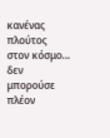κανένας πλούτος στον κόσμο…
δεν μπορούσε πλέον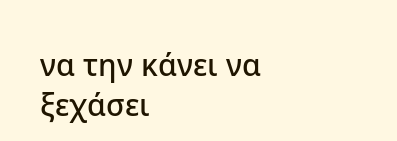να την κάνει να ξεχάσει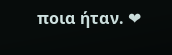ποια ήταν. ❤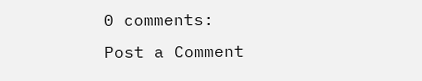0 comments:
Post a Comment